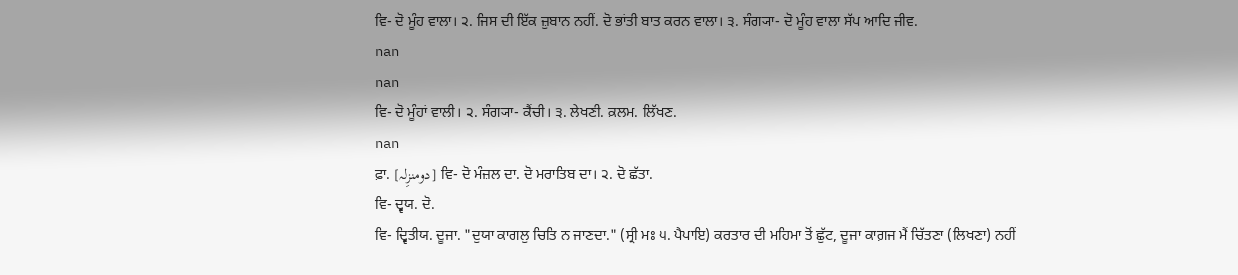ਵਿ- ਦੋ ਮੂੰਹ ਵਾਲਾ। ੨. ਜਿਸ ਦੀ ਇੱਕ ਜ਼ੁਬਾਨ ਨਹੀਂ. ਦੋ ਭਾਂਤੀ ਬਾਤ ਕਰਨ ਵਾਲਾ। ੩. ਸੰਗ੍ਯਾ- ਦੋ ਮੂੰਹ ਵਾਲਾ ਸੱਪ ਆਦਿ ਜੀਵ.
nan
nan
ਵਿ- ਦੋ ਮੂੰਹਾਂ ਵਾਲੀ। ੨. ਸੰਗ੍ਯਾ- ਕੈਂਚੀ। ੩. ਲੇਖਣੀ. ਕ਼ਲਮ. ਲਿੱਖਣ.
nan
ਫ਼ਾ. [دومنزِلہ] ਵਿ- ਦੋ ਮੰਜ਼ਲ ਦਾ. ਦੋ ਮਰਾਤਿਬ ਦਾ। ੨. ਦੋ ਛੱਤਾ.
ਵਿ- ਦ੍ਵਯ. ਦੋ.
ਵਿ- ਦ੍ਵਿਤੀਯ. ਦੂਜਾ. "ਦੁਯਾ ਕਾਗਲੁ ਚਿਤਿ ਨ ਜਾਣਦਾ." (ਸ੍ਰੀ ਮਃ ੫. ਪੈਪਾਇ) ਕਰਤਾਰ ਦੀ ਮਹਿਮਾ ਤੋਂ ਛੁੱਟ, ਦੂਜਾ ਕਾਗ਼ਜ ਮੈਂ ਚਿੱਤਣਾ (ਲਿਖਣਾ) ਨਹੀਂ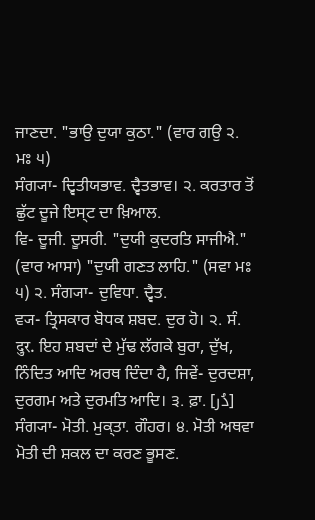ਜਾਣਦਾ. "ਭਾਉ ਦੁਯਾ ਕੁਠਾ." (ਵਾਰ ਗਉ ੨. ਮਃ ੫)
ਸੰਗ੍ਯਾ- ਦ੍ਵਿਤੀਯਭਾਵ. ਦ੍ਵੈਤਭਾਵ। ੨. ਕਰਤਾਰ ਤੋਂ ਛੁੱਟ ਦੂਜੇ ਇਸ੍ਟ ਦਾ ਖ਼ਿਆਲ.
ਵਿ- ਦੂਜੀ. ਦੂਸਰੀ. "ਦੁਯੀ ਕੁਦਰਤਿ ਸਾਜੀਐ." (ਵਾਰ ਆਸਾ) "ਦੁਯੀ ਗਣਤ ਲਾਹਿ." (ਸਵਾ ਮਃ ੫) ੨. ਸੰਗ੍ਯਾ- ਦੁਵਿਧਾ. ਦ੍ਵੈਤ.
ਵ੍ਯ- ਤ੍ਰਿਸਕਾਰ ਬੋਧਕ ਸ਼ਬਦ. ਦੁਰ ਹੋ। ੨. ਸੰ. दुर. ਇਹ ਸ਼ਬਦਾਂ ਦੇ ਮੁੱਢ ਲੱਗਕੇ ਬੁਰਾ, ਦੁੱਖ, ਨਿੰਦਿਤ ਆਦਿ ਅਰਥ ਦਿੰਦਾ ਹੈ, ਜਿਵੇਂ- ਦੁਰਦਸ਼ਾ, ਦੁਰਗਮ ਅਤੇ ਦੁਰਮਤਿ ਆਦਿ। ੩. ਫ਼ਾ. [دُر] ਸੰਗ੍ਯਾ- ਮੋਤੀ. ਮੁਕ੍ਤਾ. ਗੌਹਰ। ੪. ਮੋਤੀ ਅਥਵਾ ਮੋਤੀ ਦੀ ਸ਼ਕਲ ਦਾ ਕਰਣ ਭੂਸਣ.